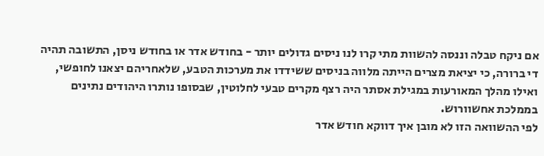אם ניקח טבלה וננסה להשוות מתי קרו לנו ניסים גדולים יותר - בחודש אדר או בחודש ניסן, התשובה תהיה די ברורה, כי יציאת מצרים הייתה מלווה בניסים ששידדו את מערכות הטבע, שלאחריהם יצאנו לחופשי, ואילו מהלך המאורעות במגילת אסתר היה רצף מקרים טבעי לחלוטין, שבסופו נותרו היהודים נתינים בממלכת אחשוורוש.
לפי ההשוואה הזו לא מובן איך דווקא חודש אדר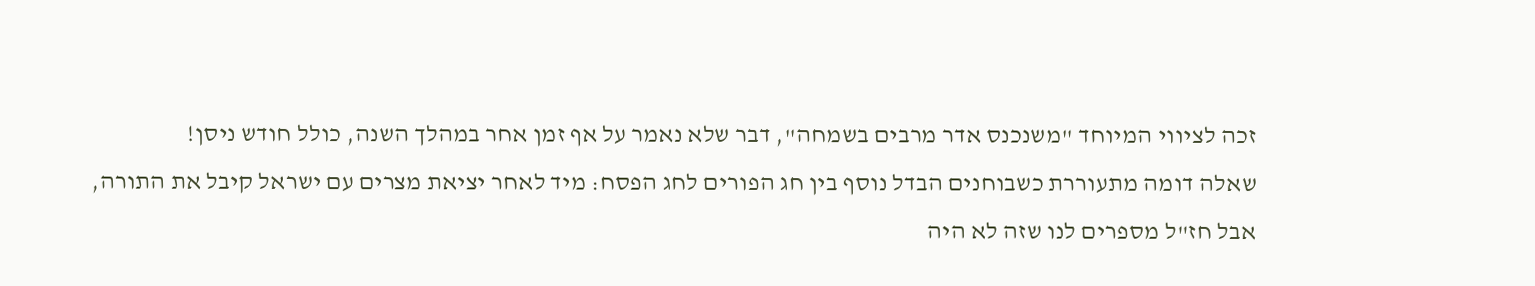זכה לציווי המיוחד "משנכנס אדר מרבים בשמחה", דבר שלא נאמר על אף זמן אחר במהלך השנה, כולל חודש ניסן!
שאלה דומה מתעוררת כשבוחנים הבדל נוסף בין חג הפורים לחג הפסח: מיד לאחר יציאת מצרים עם ישראל קיבל את התורה, אבל חז"ל מספרים לנו שזה לא היה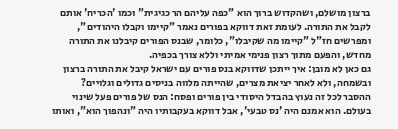ברצון מושלם, ושהקדוש ברוך הוא "כפה עליהם הר כגיגית" וכמו 'הכריח' אותם לקבל את התורה. לעומת זאת דווקא בפורים נאמר "קיימו וקבלו היהודים", ומפרשים חז"ל "קיימו מה שקיבלו", כלומר, שבנס הפורים קיבלנו את התורה מחדש, והפעם מתוך רצון פנימי אמיתי וללא צורך בכפיה.
גם כאן לא מובן: איך ייתכן שדווקא בנס פורים עם ישראל קיבל את התורה ברצון ובשמחה, ולא לאחר יציאת מצרים, שהייתה מלווה בניסים גדולים וגלויים?
ההסבר לכל זה נעוץ בהבדל היסודי בין פורים ופסח: הנס של פורים פעל שינוי בעולם. הוא אמנם היה 'נס טבעי', אבל דווקא בעקבותיו היה "ונהפוך הוא", ואותו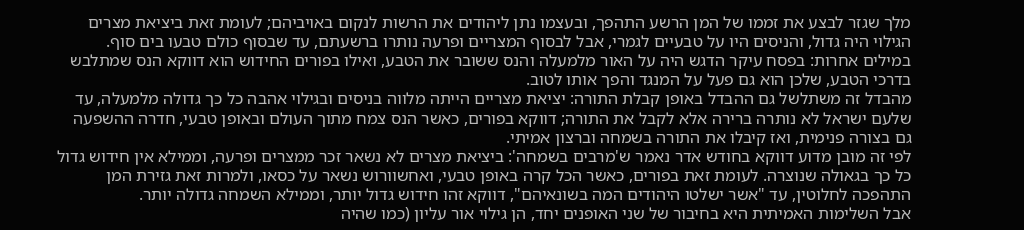מלך שגזר לבצע את זממו של המן הרשע התהפך, ובעצמו נתן ליהודים את הרשות לנקום באויביהם; לעומת זאת ביציאת מצרים הגילוי היה גדול, והניסים היו על טבעיים לגמרי, אבל לבסוף המצריים ופרעה נותרו ברשעתם, עד שבסוף כולם טבעו בים סוף.
במילים אחרות: בפסח עיקר הדגש היה על האור מלמעלה והנס ששובר את הטבע, ואילו בפורים החידוש הוא דווקא הנס שמתלבש בדרכי הטבע, שלכן הוא גם פעל על המנגד והפך אותו לטוב.
מהבדל זה משתלשל גם ההבדל באופן קבלת התורה: יציאת מצריים הייתה מלווה בניסים ובגילוי אהבה כל כך גדולה מלמעלה, עד שלעם ישראל לא נותרה ברירה אלא לקבל את התורה; דווקא בפורים, כאשר הנס צמח מתוך העולם ובאופן טבעי, חדרה ההשפעה גם בצורה פנימית, ואז קיבלו את התורה בשמחה וברצון אמיתי.
לפי זה מובן מדוע דווקא בחודש אדר נאמר ש'מרבים בשמחה': ביציאת מצרים לא נשאר זכר ממצרים ופרעה, וממילא אין חידוש גדול כל כך בגאולה שנוצרה. לעומת זאת בפורים, כאשר הכל קרה באופן טבעי, ואחשוורוש נשאר על כסאו, ולמרות זאת גזירת המן התהפכה לחלוטין, עד "אשר ישלטו היהודים המה בשונאיהם", דווקא זהו חידוש גדול יותר, וממילא השמחה גדולה יותר.
אבל השלימות האמיתית היא בחיבור של שני האופנים יחד, הן גילוי אור עליון (כמו שהיה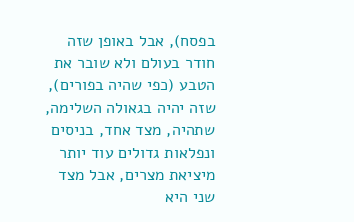בפסח), אבל באופן שזה חודר בעולם ולא שובר את הטבע (כפי שהיה בפורים), שזה יהיה בגאולה השלימה, שתהיה, מצד אחד, בניסים ונפלאות גדולים עוד יותר מיציאת מצרים, אבל מצד שני היא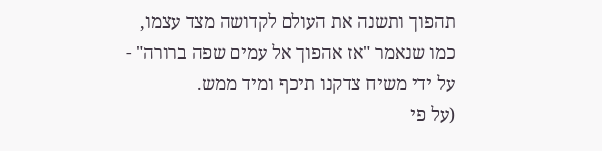תהפוך ותשנה את העולם לקדושה מצד עצמו, כמו שנאמר "אז אהפוך אל עמים שפה ברורה" - על ידי משיח צדקנו תיכף ומיד ממש.
(על פי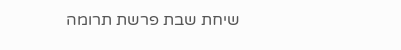שיחת שבת פרשת תרומה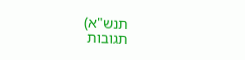תנש"א)
תגובות